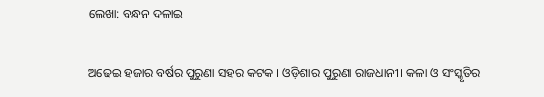ଲେଖା: ବନ୍ଧନ ଦଳାଇ

ଅଢେଇ ହଜାର ବର୍ଷର ପୁରୁଣା ସହର କଟକ । ଓଡ଼ିଶାର ପୁରୁଣା ରାଜଧାନୀ। କଳା ଓ ସଂସ୍କୃତିର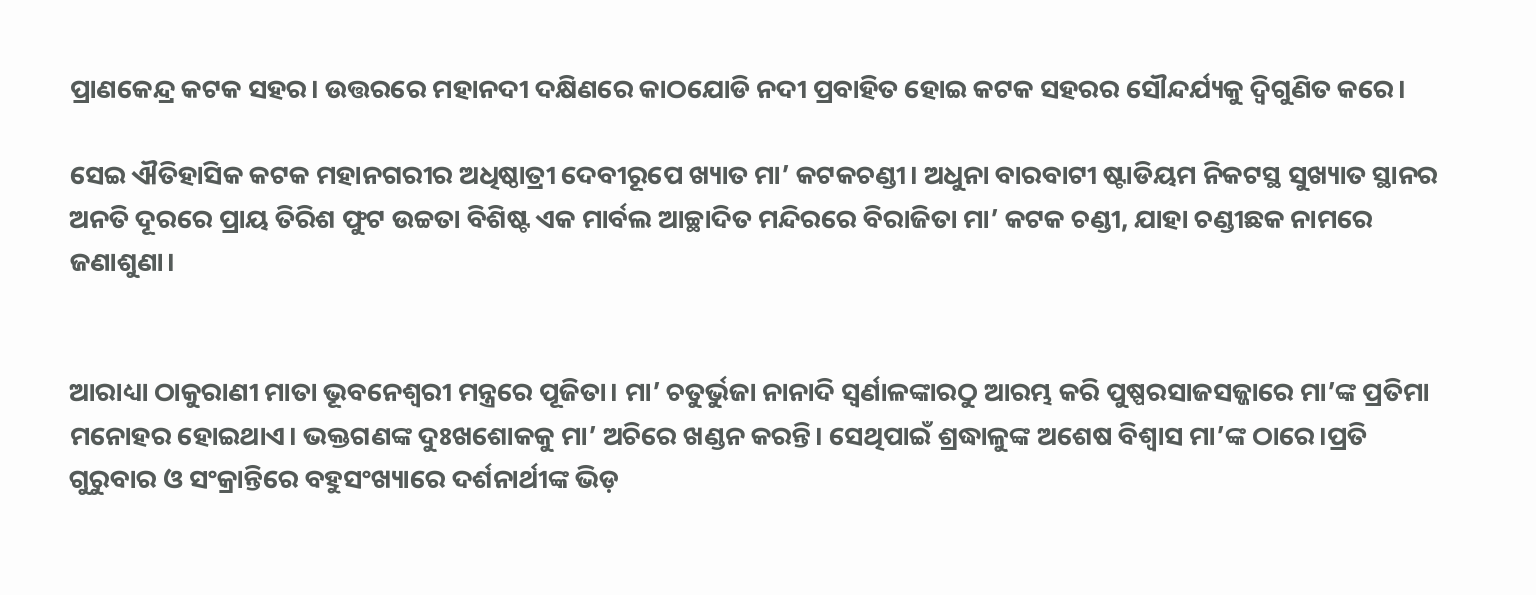ପ୍ରାଣକେନ୍ଦ୍ର କଟକ ସହର। ଉତ୍ତରରେ ମହାନଦୀ ଦକ୍ଷିଣରେ କାଠଯୋଡି ନଦୀ ପ୍ରବାହିତ ହୋଇ କଟକ ସହରର ସୌନ୍ଦର୍ଯ୍ୟକୁ ଦ୍ୱିଗୁଣିତ କରେ।

ସେଇ ଐତିହାସିକ କଟକ ମହାନଗରୀର ଅଧିଷ୍ଠାତ୍ରୀ ଦେବୀରୂପେ ଖ୍ୟାତ ମା’ କଟକଚଣ୍ଡୀ। ଅଧୁନା ବାରବାଟୀ ଷ୍ଟାଡିୟମ ନିକଟସ୍ଥ ସୁଖ୍ୟାତ ସ୍ଥାନର ଅନତି ଦୂରରେ ପ୍ରାୟ ତିରିଶ ଫୁଟ ଉଚ୍ଚତା ବିଶିଷ୍ଟ ଏକ ମାର୍ବଲ ଆଚ୍ଛାଦିତ ମନ୍ଦିରରେ ବିରାଜିତା ମା’ କଟକ ଚଣ୍ଡୀ, ଯାହା ଚଣ୍ଡୀଛକ ନାମରେ ଜଣାଶୁଣା।


ଆରାଧ୍ୟା ଠାକୁରାଣୀ ମାତା ଭୂବନେଶ୍ୱରୀ ମନ୍ତ୍ରରେ ପୂଜିତା। ମା’ ଚତୁର୍ଭୁଜା ନାନାଦି ସ୍ୱର୍ଣାଳଙ୍କାରଠୁ ଆରମ୍ଭ କରି ପୁଷ୍ପରସାଜସଜ୍ଜାରେ ମା’ଙ୍କ ପ୍ରତିମା ମନୋହର ହୋଇଥାଏ। ଭକ୍ତଗଣଙ୍କ ଦୁଃଖଶୋକକୁ ମା’ ଅଚିରେ ଖଣ୍ଡନ କରନ୍ତି। ସେଥିପାଇଁ ଶ୍ରଦ୍ଧାଳୁଙ୍କ ଅଶେଷ ବିଶ୍ୱାସ ମା’ଙ୍କ ଠାରେ।ପ୍ରତି ଗୁରୁବାର ଓ ସଂକ୍ରାନ୍ତିରେ ବହୁସଂଖ୍ୟାରେ ଦର୍ଶନାର୍ଥୀଙ୍କ ଭିଡ଼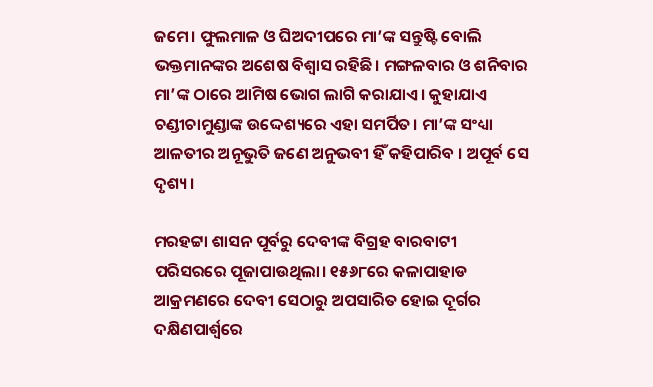ଜମେ। ଫୁଲମାଳ ଓ ଘିଅଦୀପରେ ମା’ଙ୍କ ସନ୍ତୁଷ୍ଟି ବୋଲି ଭକ୍ତମାନଙ୍କର ଅଶେଷ ବିଶ୍ୱାସ ରହିଛି। ମଙ୍ଗଳବାର ଓ ଶନିବାର ମା’ଙ୍କ ଠାରେ ଆମିଷ ଭୋଗ ଲାଗି କରାଯାଏ। କୁହାଯାଏ ଚଣ୍ଡୀଚାମୁଣ୍ଡାଙ୍କ ଉଦ୍ଦେଶ୍ୟରେ ଏହା ସମର୍ପିତ। ମା’ଙ୍କ ସଂଧ୍ୟା ଆଳତୀର ଅନୂଭୁତି ଜଣେ ଅନୁଭବୀ ହିଁ କହିପାରିବ । ଅପୂର୍ବ ସେ ଦୃଶ୍ୟ।

ମରହଟ୍ଟା ଶାସନ ପୂର୍ବରୁ ଦେବୀଙ୍କ ବିଗ୍ରହ ବାରବାଟୀ ପରିସରରେ ପୂଜାପାଉଥିଲା। ୧୫୬୮ରେ କଳାପାହାଡ ଆକ୍ରମଣରେ ଦେବୀ ସେଠାରୁ ଅପସାରିତ ହୋଇ ଦୂର୍ଗର ଦକ୍ଷିଣପାର୍ଶ୍ୱରେ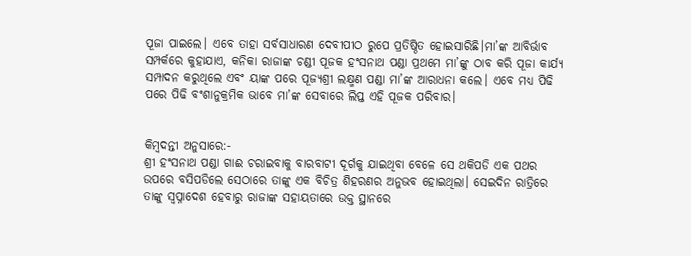ପୂଜା ପାଇଲେ। ଏବେ ତାହା ସର୍ବସାଧାରଣ ଦେବୀପୀଠ ରୁପେ ପ୍ରତିଷ୍ଠିତ ହୋଇସାରିଛି।ମା’ଙ୍କ ଆବିର୍ଭାବ ସମ୍ପର୍କରେ କୁହାଯାଏ, କନିକା ରାଜାଙ୍କ ଚଣ୍ଡୀ ପୂଜକ ହଂସନାଥ ପଣ୍ଡା ପ୍ରଥମେ ମା’ଙ୍କୁ ଠାବ କରି ପୂଜା କାର୍ଯ୍ୟ ସମ୍ପାଦନ କରୁଥିଲେ ଏବଂ ୟାଙ୍କ ପରେ ପୂଜ୍ୟଶ୍ରୀ ଲକ୍ଷ୍ମଣ ପଣ୍ଡା ମା’ଙ୍କ ଆରାଧନା କଲେ। ଏବେ ମଧ୍ୟ ପିଢି ପରେ ପିଢି ବଂଶାନୁକ୍ରମିକ ଭାବେ ମା’ଙ୍କ ସେବାରେ ଲିପ୍ତ ଏହି ପୂଜକ ପରିବାର।


କିମ୍ବଦନ୍ତୀ ଅନୁସାରେ:-
ଶ୍ରୀ ହଂସନାଥ ପଣ୍ଡା ଗାଈ ଚରାଇବାକୁ ବାରବାଟୀ ଦୂର୍ଗକୁ ଯାଇଥିବା ବେଳେ ସେ ଥକିପଡି ଏକ ପଥର ଉପରେ ବସିପଡିଲେ ସେଠାରେ ତାଙ୍କୁ ଏକ ବିଚିତ୍ର ଶିହରଣର ଅନୁଭବ ହୋଇଥିଲା। ସେଇଦିନ ରାତ୍ରିରେ ତାଙ୍କୁ ସ୍ୱପ୍ନାଦେଶ ହେବାରୁ ରାଜାଙ୍କ ସହାୟତାରେ ଉକ୍ତ ସ୍ଥାନରେ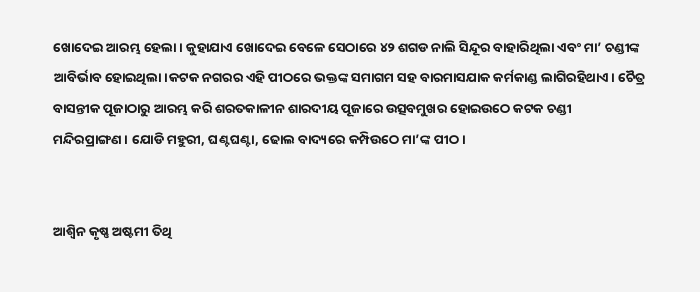ଖୋଦେଇ ଆରମ୍ଭ ହେଲା। କୁହାଯାଏ ଖୋଦେଇ ବେଳେ ସେଠାରେ ୪୨ ଶଗଡ ନାଲି ସିନ୍ଦୂର ବାହାରିଥିଲା ଏବଂ ମା’ ଚଣ୍ଡୀଙ୍କ ଆବିର୍ଭାବ ହୋଇଥିଲା।କଟକ ନଗରର ଏହି ପୀଠରେ ଭକ୍ତଙ୍କ ସମାଗମ ସହ ବାରମାସଯାକ କର୍ମକାଣ୍ଡ ଲାଗିରହିଥାଏ। ଚୈତ୍ର ବାସନ୍ତୀକ ପୂଜାଠାରୁ ଆରମ୍ଭ କରି ଶରତକାଳୀନ ଶାରଦୀୟ ପୂଜାରେ ଉତ୍ସବମୁଖର ହୋଇଉଠେ କଟକ ଚଣ୍ଡୀ ମନ୍ଦିରପ୍ରାଙ୍ଗଣ। ଯୋଡି ମହୁରୀ, ଘଣ୍ଟଘଣ୍ଟା, ଢୋଲ ବାଦ୍ୟରେ କମ୍ପିଉଠେ ମା’ଙ୍କ ପୀଠ।


ଆଶ୍ୱିନ କୃଷ୍ଣ ଅଷ୍ଟମୀ ତିଥି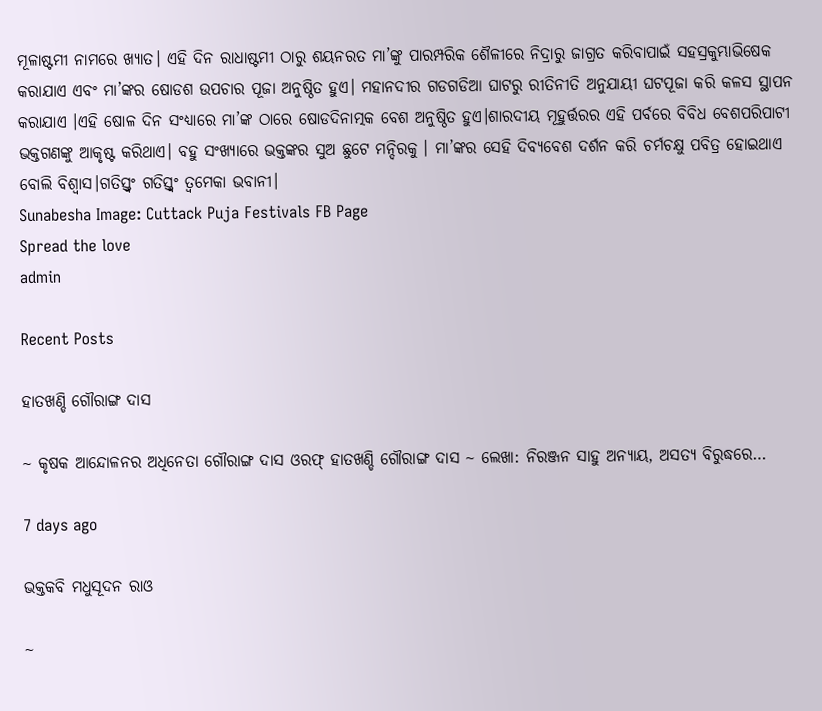ମୂଳାଷ୍ଟମୀ ନାମରେ ଖ୍ୟାତ। ଏହି ଦିନ ରାଧାଷ୍ଟମୀ ଠାରୁ ଶୟନରତ ମା’ଙ୍କୁ ପାରମ୍ପରିକ ଶୈଳୀରେ ନିଦ୍ରାରୁ ଜାଗ୍ରତ କରିବାପାଇଁ ସହସ୍ରକୁମ୍ଭାଭିଷେକ କରାଯାଏ ଏବଂ ମା’ଙ୍କର ଷୋଡଶ ଉପଚାର ପୂଜା ଅନୁଷ୍ଠିତ ହୁଏ। ମହାନଦୀର ଗଡଗଡିଆ ଘାଟରୁ ରୀତିନୀତି ଅନୁଯାୟୀ ଘଟପୂଜା କରି କଳସ ସ୍ଥାପନ କରାଯାଏ ।ଏହି ଷୋଳ ଦିନ ସଂଧ୍ୟାରେ ମା’ଙ୍କ ଠାରେ ଷୋଡଦିନାତ୍ମକ ବେଶ ଅନୁଷ୍ଠିତ ହୁଏ।ଶାରଦୀୟ ମୂହୁର୍ତ୍ତରର ଏହି ପର୍ବରେ ବିବିଧ ବେଶପରିପାଟୀ ଭକ୍ତଗଣଙ୍କୁ ଆକୃଷ୍ଟ କରିଥାଏ। ବହୁ ସଂଖ୍ୟାରେ ଭକ୍ତଙ୍କର ସୁଅ ଛୁଟେ ମନ୍ଦିରକୁ । ମା’ଙ୍କର ସେହି ଦିବ୍ୟବେଶ ଦର୍ଶନ କରି ଚର୍ମଚକ୍ଷୁ ପବିତ୍ର ହୋଇଥାଏ ବୋଲି ବିଶ୍ୱାସ।ଗତିସ୍ତ୍ୱଂ ଗତିସ୍ତ୍ୱଂ ତ୍ୱମେକା ଭବାନୀ।
Sunabesha Image: Cuttack Puja Festivals FB Page
Spread the love
admin

Recent Posts

ହାତଖଣ୍ଡି ଗୌରାଙ୍ଗ ଦାସ

~ କୃଷକ ଆନ୍ଦୋଳନର ଅଧିନେତା ଗୌରାଙ୍ଗ ଦାସ ଓରଫ୍ ହାତଖଣ୍ଡି ଗୌରାଙ୍ଗ ଦାସ ~ ଲେଖା: ନିରଞ୍ଜନ ସାହୁ ଅନ୍ୟାୟ, ଅସତ୍ୟ ବିରୁଦ୍ଧରେ…

7 days ago

ଭକ୍ତକବି ମଧୁସୂଦନ ରାଓ

~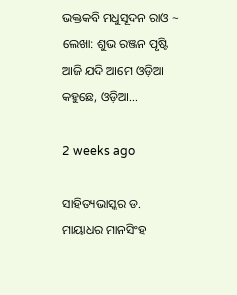ଭକ୍ତକବି ମଧୁସୂଦନ ରାଓ ~ ଲେଖା: ଶୁଭ ରଞ୍ଜନ ପୃଷ୍ଟି ଆଜି ଯଦି ଆମେ ଓଡ଼ିଆ କହୁଛେ, ଓଡ଼ିଆ…

2 weeks ago

ସାହିତ୍ୟଭାସ୍କର ଡ. ମାୟାଧର ମାନସିଂହ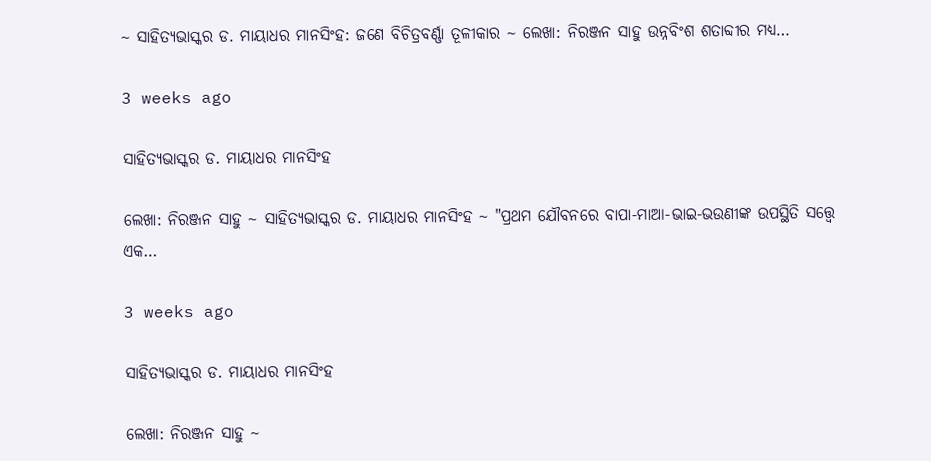~ ସାହିତ୍ୟଭାସ୍କର ଡ. ମାୟାଧର ମାନସିଂହ: ଜଣେ ବିଚିତ୍ରବର୍ଣ୍ଣା ତୂଳୀକାର ~ ଲେଖା: ନିରଞ୍ଜନ ସାହୁ ଉନ୍ନବିଂଶ ଶତାବ୍ଦୀର ମଧ୍ୟ…

3 weeks ago

ସାହିତ୍ୟଭାସ୍କର ଡ. ମାୟାଧର ମାନସିଂହ

ଲେଖା: ନିରଞ୍ଜନ ସାହୁ ~ ସାହିତ୍ୟଭାସ୍କର ଡ. ମାୟାଧର ମାନସିଂହ ~ "ପ୍ରଥମ ଯୌବନରେ ବାପା-ମାଆ-ଭାଇ-ଭଉଣୀଙ୍କ ଉପସ୍ଥିତି ସତ୍ତ୍ୱେ ଏକ…

3 weeks ago

ସାହିତ୍ୟଭାସ୍କର ଡ. ମାୟାଧର ମାନସିଂହ

ଲେଖା: ନିରଞ୍ଜନ ସାହୁ ~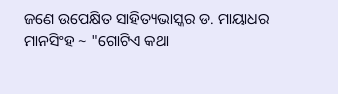ଜଣେ ଉପେକ୍ଷିତ ସାହିତ୍ୟଭାସ୍କର ଡ. ମାୟାଧର ମାନସିଂହ ~ "ଗୋଟିଏ କଥା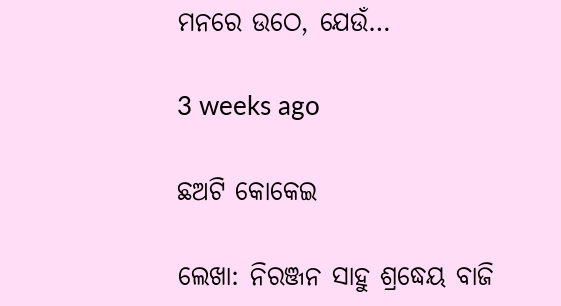ମନରେ ଉଠେ, ଯେଉଁ…

3 weeks ago

ଛଅଟି କୋକେଇ

ଲେଖା: ନିରଞ୍ଜନ ସାହୁ ଶ୍ରଦ୍ଧେୟ ବାଜି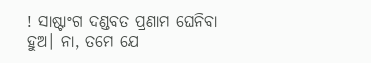! ସାଷ୍ଟାଂଗ ଦଣ୍ଡବତ ପ୍ରଣାମ ଘେନିବା ହୁଅ। ନା, ତମେ ଯେ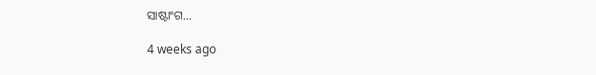ସାଷ୍ଟାଂଗ…

4 weeks ago